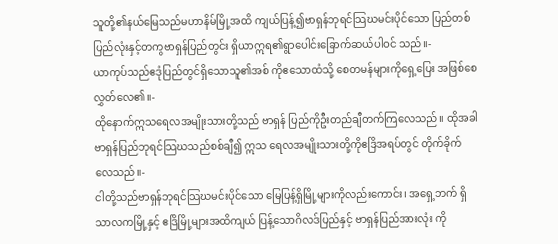သူတို့၏နယ်မြေသည်မဟာနိမ်မြို့အထိ ကျယ်ပြန့်၍ဗာရှန်ဘုရင်သြဃမင်းပိုင်သော ပြည်တစ်ပြည်လုံးနှင့်တကွဗာရှန်ပြည်တွင်း ရှိယာဣရ၏ရွာပေါင်းခြောက်ဆယ်ပါဝင် သည်။-
ယာကုပ်သည်ဧဒုံပြည်တွင်ရှိသောသူ၏အစ် ကိုဧသောထံသို့ စေတမန်များကိုရှေ့ပြေး အဖြစ်စေလွှတ်လေ၏။-
ထိုနောက်ဣသရေလအမျိုးသားတို့သည် ဗာရှန် ပြည်ကိုဦးတည်ချီတက်ကြလေသည်။ ထိုအခါ ဗာရှန်ပြည်ဘုရင်သြဃသည်စစ်ချီ၍ ဣသ ရေလအမျိုးသားတို့ကိုဧဒြိအရပ်တွင် တိုက်ခိုက်လေသည်။-
ငါတို့သည်ဗာရှန်ဘုရင်သြဃမင်းပိုင်သော မြေပြန့်ရှိမြို့များကိုလည်းကောင်း၊ အရှေ့ဘက် ရှိသာလကမြို့နှင့် ဧဒြိမြို့များအထိကျယ် ပြန့်သောဂိလဒ်ပြည်နှင့် ဗာရှန်ပြည်အားလုံး ကို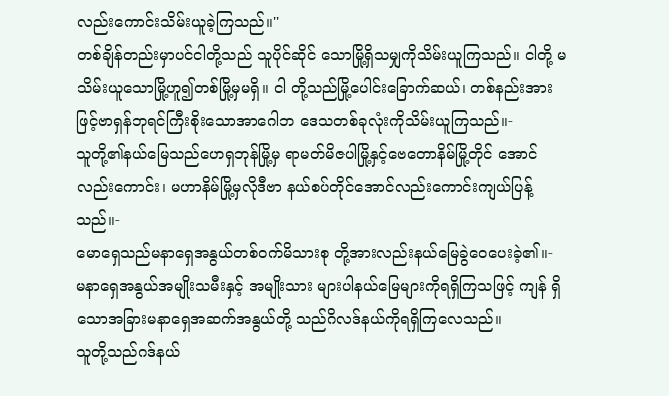လည်းကောင်းသိမ်းယူခဲ့ကြသည်။''
တစ်ချိန်တည်းမှာပင်ငါတို့သည် သူပိုင်ဆိုင် သောမြို့ရှိသမျှကိုသိမ်းယူကြသည်။ ငါတို့ မသိမ်းယူသောမြို့ဟူ၍တစ်မြို့မှမရှိ။ ငါ တို့သည်မြို့ပေါင်းခြောက်ဆယ်၊ တစ်နည်းအား ဖြင့်ဗာရှန်ဘုရင်ကြီးစိုးသောအာဂေါဘ ဒေသတစ်ခုလုံးကိုသိမ်းယူကြသည်။-
သူတို့၏နယ်မြေသည်ဟေရှဘုန်မြို့မှ ရာမတ်မိဇပါမြို့နှင့်ဗေတောနိမ်မြို့တိုင် အောင်လည်းကောင်း၊ မဟာနိမ်မြို့မှလိုဒီဗာ နယ်စပ်တိုင်အောင်လည်းကောင်းကျယ်ပြန့်သည်။-
မောရှေသည်မနာရှေအနွယ်တစ်ဝက်မိသားစု တို့အားလည်းနယ်မြေခွဲဝေပေးခဲ့၏။-
မနာရှေအနွယ်အမျိုးသမီးနှင့် အမျိုးသား များပါနယ်မြေများကိုရရှိကြသဖြင့် ကျန် ရှိသောအခြားမနာရှေအဆက်အနွယ်တို့ သည်ဂိလဒ်နယ်ကိုရရှိကြလေသည်။
သူတို့သည်ဂဒ်နယ်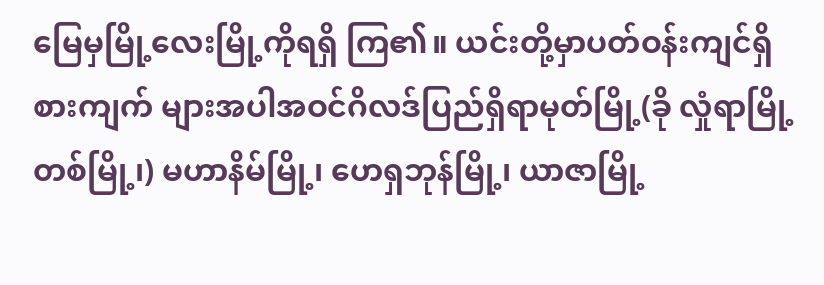မြေမှမြို့လေးမြို့ကိုရရှိ ကြ၏။ ယင်းတို့မှာပတ်ဝန်းကျင်ရှိစားကျက် များအပါအဝင်ဂိလဒ်ပြည်ရှိရာမုတ်မြို့(ခို လှုံရာမြို့တစ်မြို့၊) မဟာနိမ်မြို့၊ ဟေရှဘုန်မြို့၊ ယာဇာမြို့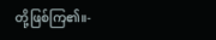တို့ဖြစ်ကြ၏။-